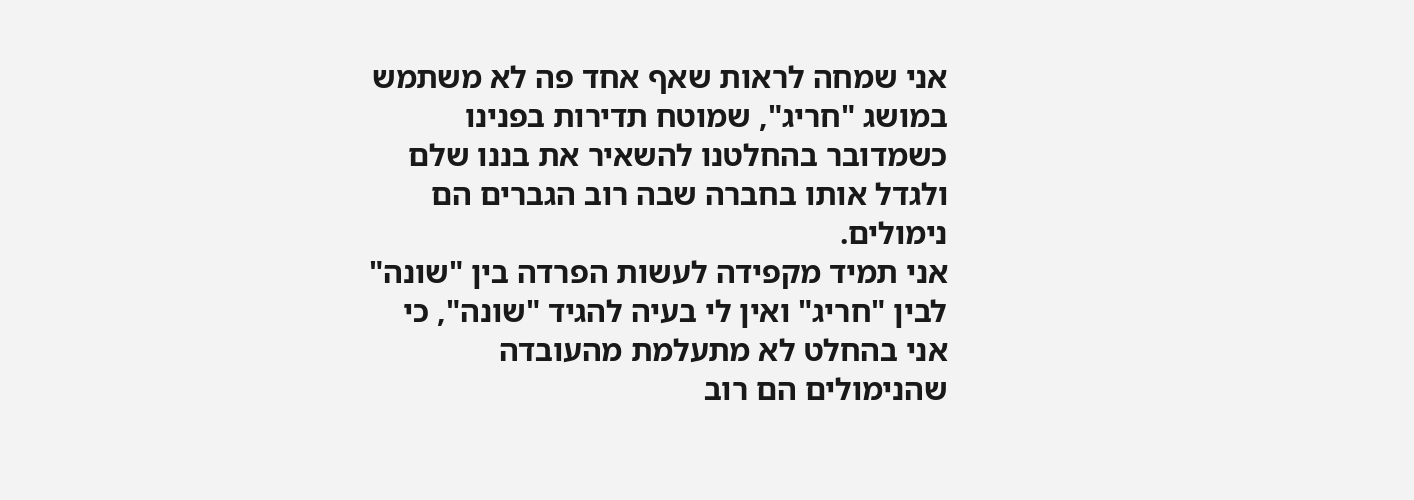אני שמחה לראות שאף אחד פה לא משתמש במושג "חריג", שמוטח תדירות בפנינו כשמדובר בהחלטנו להשאיר את בננו שלם ולגדל אותו בחברה שבה רוב הגברים הם נימולים.
אני תמיד מקפידה לעשות הפרדה בין "שונה" לבין "חריג" ואין לי בעיה להגיד "שונה", כי אני בהחלט לא מתעלמת מהעובדה שהנימולים הם רוב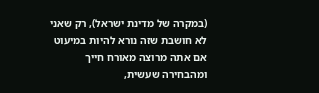(במקרה של מדינת ישראל), רק שאני לא חושבת שזה נורא להיות במיעוט אם אתה מרוצה מאורח חייך ומהבחירה שעשית,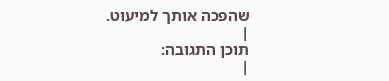שהפכה אותך למיעוט.
|
תוכן התגובה:
|